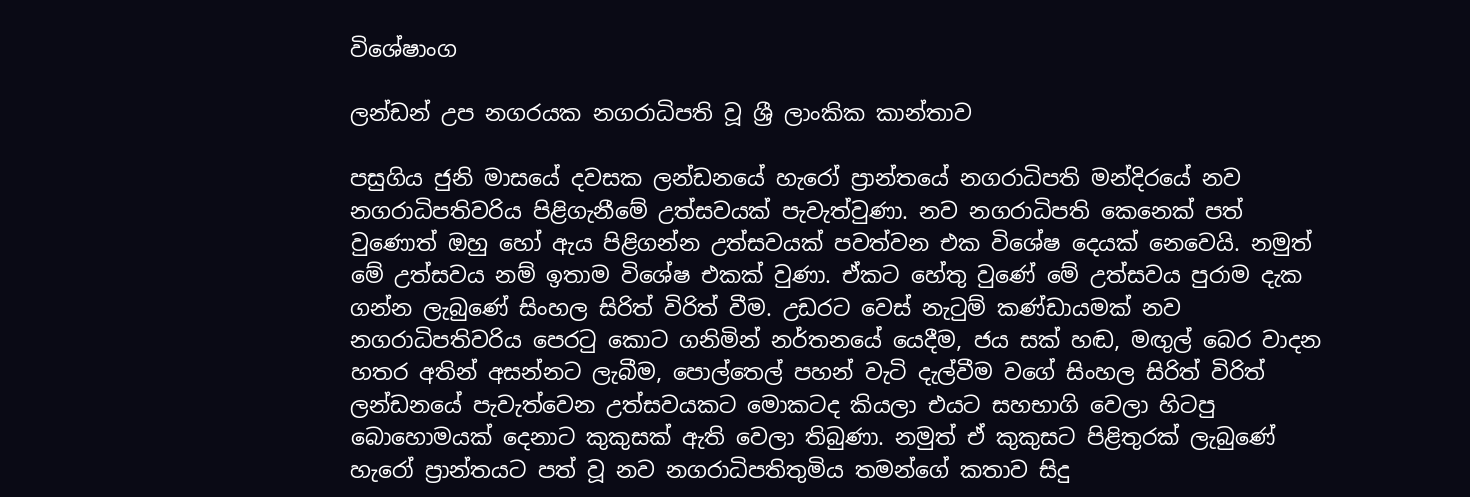විශේෂාංග

ලන්ඩන් උප නගරයක නගරාධිපති වූ ශ්‍රී ලාංකික කාන්තාව

පසුගිය ජුනි මාසයේ දවසක ලන්ඩනයේ හැරෝ ප්‍රාන්තයේ නගරාධිපති මන්දිරයේ නව නගරාධිපතිවරිය පිළිගැනීමේ උත්සවයක් පැවැත්වුණා. නව නගරාධිපති කෙනෙක් පත් වුණොත් ඔහු හෝ ඇය පිළිගන්න උත්සවයක් පවත්වන එක විශේෂ දෙයක් නෙවෙයි. නමුත් මේ උත්සවය නම් ඉතාම විශේෂ එකක් වුණා. ඒකට හේතු වුණේ මේ උත්සවය පුරාම දැක ගන්න ලැබුණේ සිංහල සිරිත් විරිත් වීම. උඩරට වෙස් නැටුම් කණ්ඩායමක් නව නගරාධිපතිවරිය පෙරටු කොට ගනිමින් නර්තනයේ යෙදීම, ජය සක් හඬ, මඟුල් බෙර වාදන හතර අතින් අසන්නට ලැබීම, පොල්තෙල් පහන් වැටි දැල්වීම වගේ සිංහල සිරිත් විරිත් ලන්ඩනයේ පැවැත්වෙන උත්සවයකට මොකටද කියලා එයට සහභාගි වෙලා හිටපු බොහොමයක් දෙනාට කුකුසක් ඇති වෙලා තිබුණා. නමුත් ඒ කුකුසට පිළිතුරක් ලැබුණේ හැරෝ ප්‍රාන්තයට පත් වූ නව නගරාධිපතිතුමිය තමන්ගේ කතාව සිදු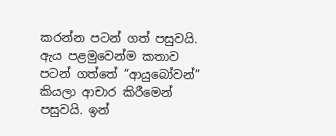කරන්න පටන් ගත් පසුවයි. ඇය පළමුවෙන්ම කතාව පටන් ගත්තේ “ආයුබෝවන්” කියලා ආචාර කිරීමෙන් පසුවයි. ඉන්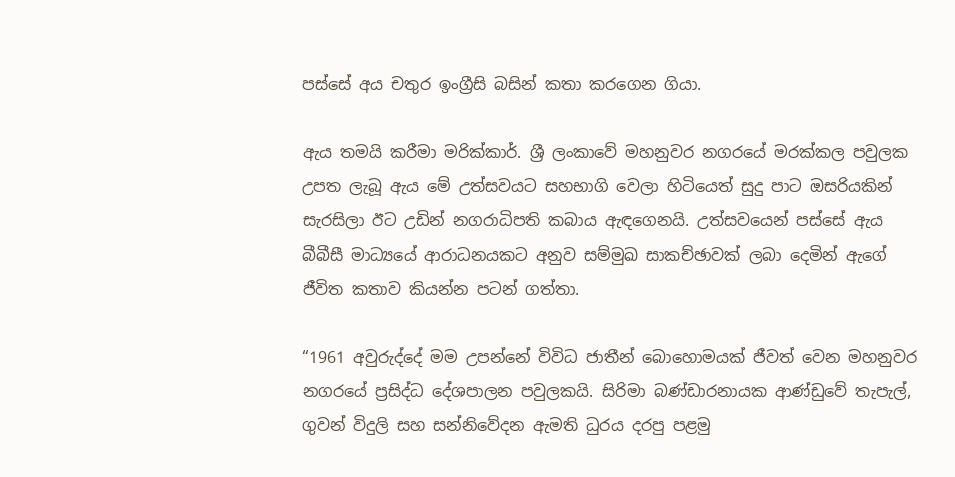පස්සේ අය චතුර ඉංග්‍රීසි බසින් කතා කරගෙන ගියා.

ඇය තමයි කරීමා මරික්කාර්. ශ්‍රී ලංකාවේ මහනුවර නගරයේ මරක්කල පවුලක උපත ලැබූ ඇය මේ උත්සවයට සහභාගි වෙලා හිටියෙත් සුදු පාට ඔසරියකින් සැරසිලා ඊට උඩින් නගරාධිපති කබාය ඇඳගෙනයි. උත්සවයෙන් පස්සේ ඇය බීබීසී මාධ්‍යයේ ආරාධනයකට අනුව සම්මුඛ සාකච්ඡාවක් ලබා දෙමින් ඇගේ ජීවිත කතාව කියන්න පටන් ගත්තා.

“1961 අවුරුද්දේ මම උපන්නේ විවිධ ජාතීන් බොහොමයක් ජීවත් වෙන මහනුවර නගරයේ ප්‍රසිද්ධ දේශපාලන පවුලකයි. සිරිමා බණ්ඩාරනායක ආණ්ඩුවේ තැපැල්, ගුවන් විදුලි සහ සන්නිවේදන ඇමති ධුරය දරපු පළමු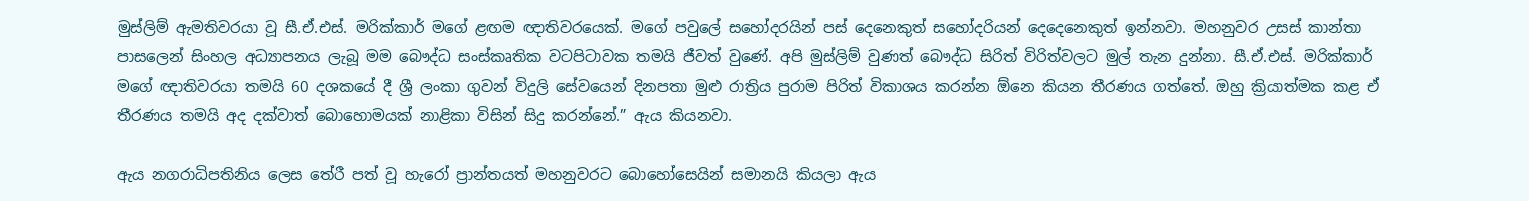මුස්ලිම් ඇමතිවරයා වූ සී.ඒ.එස්. මරික්කාර් මගේ ළඟම ඥාතිවරයෙක්. මගේ පවුලේ සහෝදරයින් පස් දෙනෙකුත් සහෝදරියන් දෙදෙනෙකුත් ඉන්නවා. මහනුවර උසස් කාන්තා පාසලෙන් සිංහල අධ්‍යාපනය ලැබූ මම බෞද්ධ සංස්කෘතික වටපිටාවක තමයි ජීවත් වුණේ. අපි මුස්ලිම් වුණත් බෞද්ධ සිරිත් විරිත්වලට මුල් තැන දුන්නා. සී.ඒ.එස්. මරික්කාර් මගේ ඥාතිවරයා තමයි 60 දශකයේ දී ශ්‍රී ලංකා ගුවන් විදුලි සේවයෙන් දිනපතා මුළු රාත්‍රිය පුරාම පිරිත් විකාශය කරන්න ඕනෙ කියන තීරණය ගත්තේ. ඔහු ක්‍රියාත්මක කළ ඒ තීරණය තමයි අද දක්වාත් බොහොමයක් නාළිකා විසින් සිදු කරන්නේ.” ඇය කියනවා.

ඇය නගරාධිපතිනිය ලෙස තේරී පත් වූ හැරෝ ප්‍රාන්තයත් මහනුවරට බොහෝසෙයින් සමානයි කියලා ඇය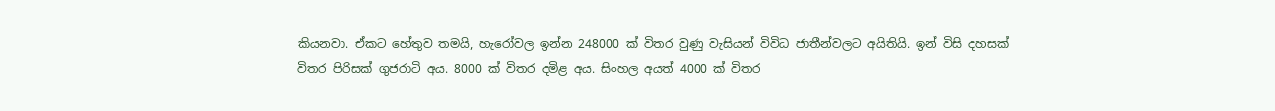කියනවා. ඒකට හේතුව තමයි, හැරෝවල ඉන්න 248000 ක් විතර වුණු වැසියන් විවිධ ජාතීන්වලට අයිතියි. ඉන් විසි දහසක් විතර පිරිසක් ගුජරාටි අය. 8000 ක් විතර දමිළ අය. සිංහල අයත් 4000 ක් විතර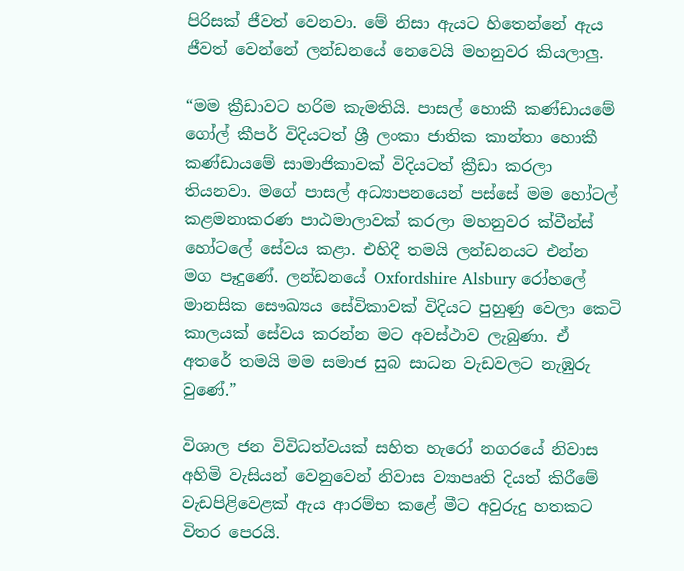පිරිසක් ජීවත් වෙනවා. මේ නිසා ඇයට හිතෙන්නේ ඇය ජීවත් වෙන්නේ ලන්ඩනයේ නෙවෙයි මහනුවර කියලාලු.

“මම ක්‍රීඩාවට හරිම කැමතියි. පාසල් හොකී කණ්ඩායමේ ගෝල් කීපර් විදියටත් ශ්‍රී ලංකා ජාතික කාන්තා හොකී කණ්ඩායමේ සාමාජිකාවක් විදියටත් ක්‍රීඩා කරලා තියනවා. මගේ පාසල් අධ්‍යාපනයෙන් පස්සේ මම හෝටල් කළමනාකරණ පාඨමාලාවක් කරලා මහනුවර ක්වීන්ස් හෝටලේ සේවය කළා. එහිදී තමයි ලන්ඩනයට එන්න මග පෑදුණේ. ලන්ඩනයේ Oxfordshire Alsbury රෝහලේ මානසික සෞඛ්‍යය සේවිකාවක් විදියට පුහුණු වෙලා කෙටි කාලයක් සේවය කරන්න මට අවස්ථාව ලැබුණා. ඒ අතරේ තමයි මම සමාජ සුබ සාධන වැඩවලට නැඹුරු වුණේ.”

විශාල ජන විවිධත්වයක් සහිත හැරෝ නගරයේ නිවාස අහිමි වැසියන් වෙනුවෙන් නිවාස ව්‍යාපෘති දියත් කිරීමේ වැඩපිළිවෙළක් ඇය ආරම්භ කළේ මීට අවුරුදු හතකට විතර පෙරයි.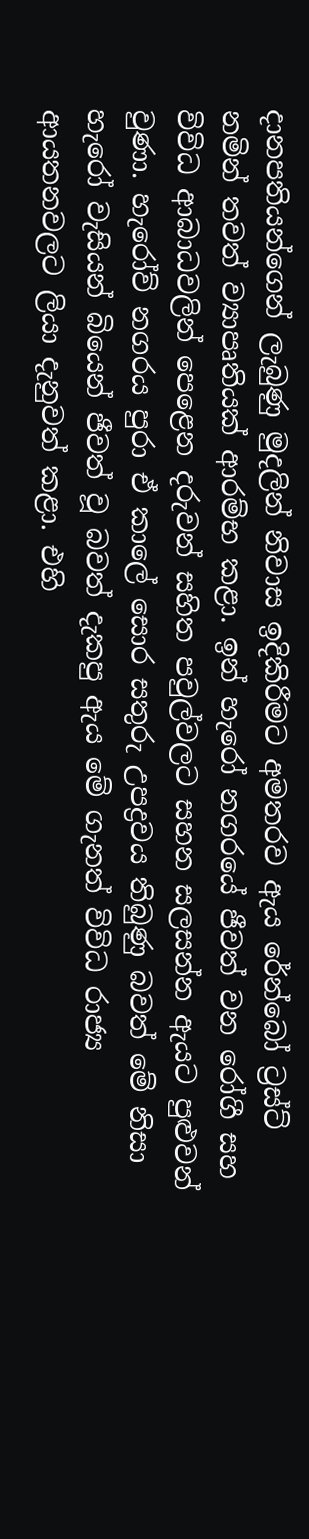දානපතියන්ගෙන් ලැබුණු මුදලින් නිවාස ඉදිකිරීමට අමතරව ඇය රේන්බෝ ට්‍රස්ට් නමින් තවත් ව්‍යාපෘතියක් ආරම්භ කළා. ඉන් හැරෝ නගරයේ ජීවත් වන රෝගී සහ විවිධ ආබාධවලින් පෙළෙන දරුවන් සහිත පවුල්වලට සහන සලසන්න ඇයට පුළුවන් වුණා. හැරෝව් නගරය පුරා ඒ කාලේ සොර සතුරු උපද්‍රවය තිබුණු බවත් මේ නිසා හැරෝ වැසියන් බියෙන් ජීවත් වූ බවත් දැකපු ඇය මේ ගැනත් විවිධ රාජ්‍ය ආයතනවලට ලියා දැනුවත් කළා. එහි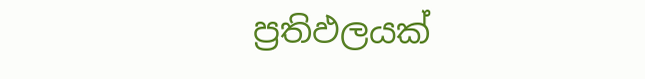ප්‍රතිඵලයක්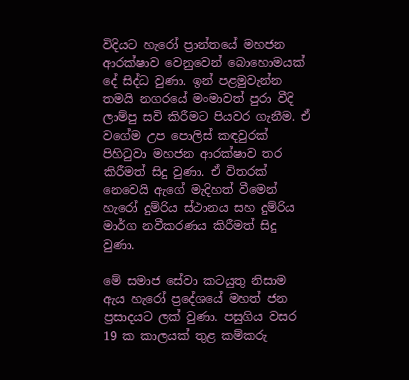විදියට හැරෝ ප්‍රාන්තයේ මහජන ආරක්ෂාව වෙනුවෙන් බොහොමයක් දේ සිද්ධ වුණා. ඉන් පළමුවැන්න තමයි නගරයේ මංමාවත් පුරා වීදි ලාම්පු සවි කිරීමට පියවර ගැනීම. ඒ වගේම උප පොලිස් කඳවුරක් පිහිටුවා මහජන ආරක්ෂාව තර කිරීමත් සිදු වුණා. ඒ විතරක් නෙවෙයි ඇගේ මැදිහත් වීමෙන් හැරෝ දුම්රිය ස්ථානය සහ දුම්රිය මාර්ග නවීකරණය කිරීමත් සිදු වුණා.

මේ සමාජ සේවා කටයුතු නිසාම ඇය හැරෝ ප්‍රදේශයේ මහත් ජන ප්‍රසාදයට ලක් වුණා. පසුගිය වසර 19 ක කාලයක් තුළ කම්කරු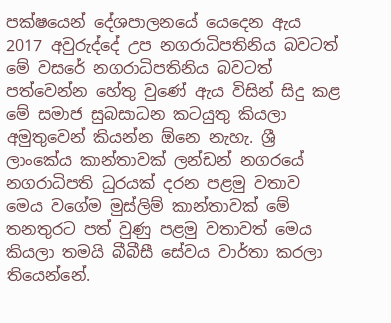පක්ෂයෙන් දේශපාලනයේ යෙදෙන ඇය 2017 අවුරුද්දේ උප නගරාධිපතිනිය බවටත් මේ වසරේ නගරාධිපතිනිය බවටත් පත්වෙන්න හේතු වුණේ ඇය විසින් සිදු කළ මේ සමාජ සුබසාධන කටයුතු කියලා අමුතුවෙන් කියන්න ඕනෙ නැහැ. ශ්‍රී ලාංකේය කාන්තාවක් ලන්ඩන් නගරයේ නගරාධිපති ධුරයක් දරන පළමු වතාව මෙය වගේම මුස්ලිම් කාන්තාවක් මේ තනතුරට පත් වුණු පළමු වතාවත් මෙය කියලා තමයි බීබීසී සේවය වාර්තා කරලා තියෙන්නේ.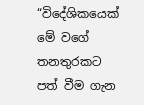“විදේශිකයෙක් මේ වගේ තනතුරකට පත් වීම ගැන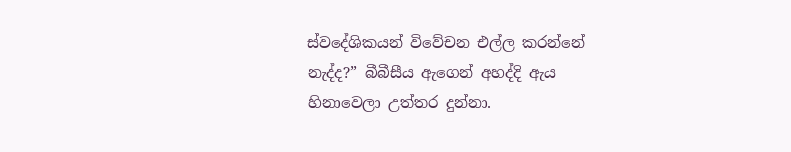ස්වදේශිකයන් විවේචන එල්ල කරන්නේ නැද්ද?” බීබීසීය ඇගෙන් අහද්දි ඇය හිනාවෙලා උත්තර දුන්නා.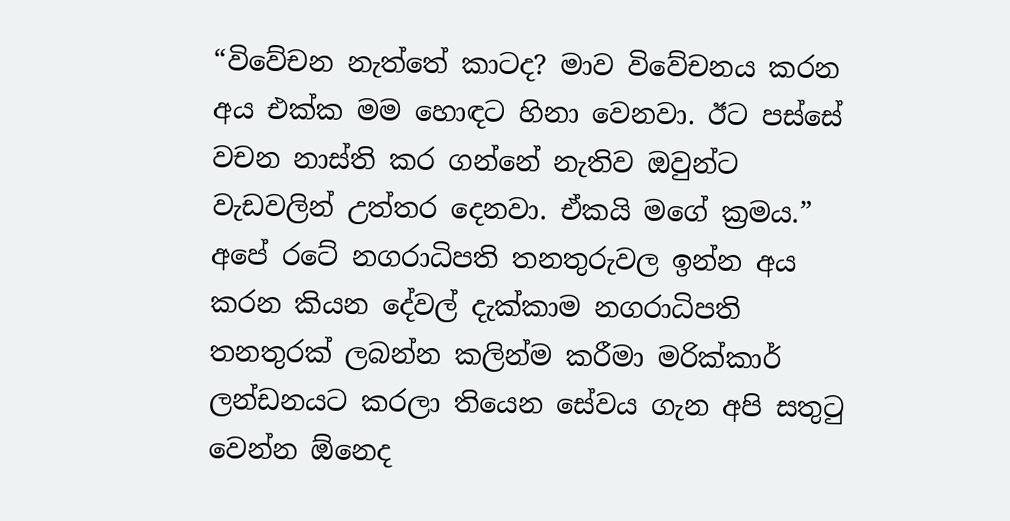“විවේචන නැත්තේ කාටද? මාව විවේචනය කරන අය එක්ක මම හොඳට හිනා වෙනවා. ඊට පස්සේ වචන නාස්ති කර ගන්නේ නැතිව ඔවුන්ට වැඩවලින් උත්තර දෙනවා. ඒකයි මගේ ක්‍රමය.”
අපේ රටේ නගරාධිපති තනතුරුවල ඉන්න අය කරන කියන දේවල් දැක්කාම නගරාධිපති තනතුරක් ලබන්න කලින්ම කරීමා මරික්කාර් ලන්ඩනයට කරලා තියෙන සේවය ගැන අපි සතුටු වෙන්න ඕනෙද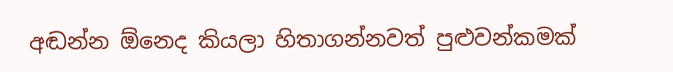අඬන්න ඕනෙද කියලා හිතාගන්නවත් පුළුවන්කමක්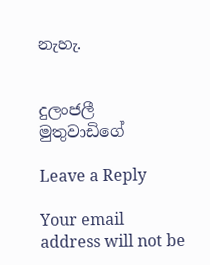නැහැ.


දුලංජලී මුතුවාඩිගේ

Leave a Reply

Your email address will not be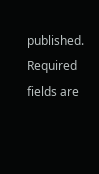published. Required fields are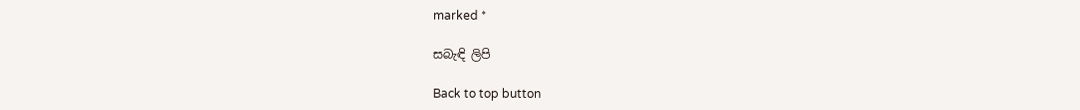marked *

සබැඳි ලිපි

Back to top button